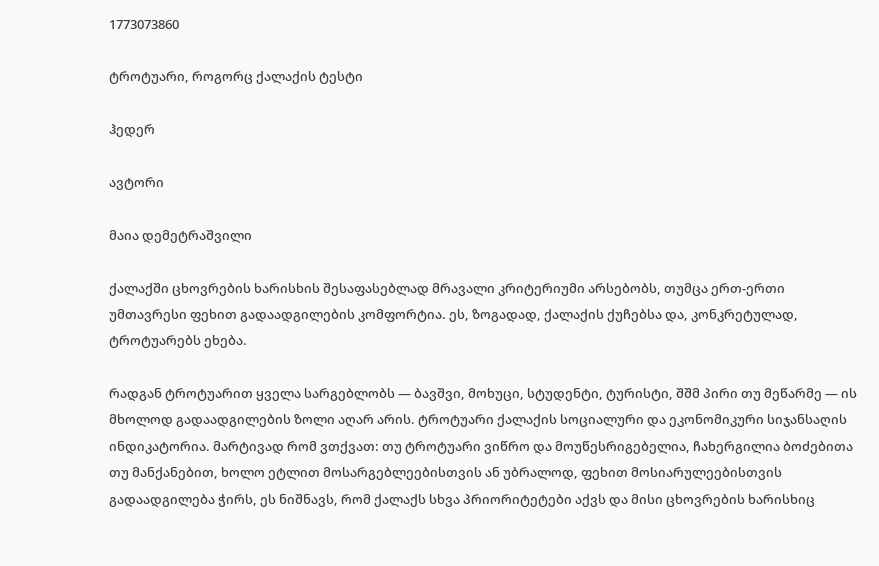1773073860

ტროტუარი, როგორც ქალაქის ტესტი

ჰედერ

ავტორი

მაია დემეტრაშვილი

ქალაქში ცხოვრების ხარისხის შესაფასებლად მრავალი კრიტერიუმი არსებობს, თუმცა ერთ-ერთი უმთავრესი ფეხით გადაადგილების კომფორტია. ეს, ზოგადად, ქალაქის ქუჩებსა და, კონკრეტულად, ტროტუარებს ეხება.

რადგან ტროტუარით ყველა სარგებლობს — ბავშვი, მოხუცი, სტუდენტი, ტურისტი, შშმ პირი თუ მეწარმე — ის მხოლოდ გადაადგილების ზოლი აღარ არის. ტროტუარი ქალაქის სოციალური და ეკონომიკური სიჯანსაღის ინდიკატორია. მარტივად რომ ვთქვათ: თუ ტროტუარი ვიწრო და მოუწესრიგებელია, ჩახერგილია ბოძებითა თუ მანქანებით, ხოლო ეტლით მოსარგებლეებისთვის ან უბრალოდ, ფეხით მოსიარულეებისთვის გადაადგილება ჭირს, ეს ნიშნავს, რომ ქალაქს სხვა პრიორიტეტები აქვს და მისი ცხოვრების ხარისხიც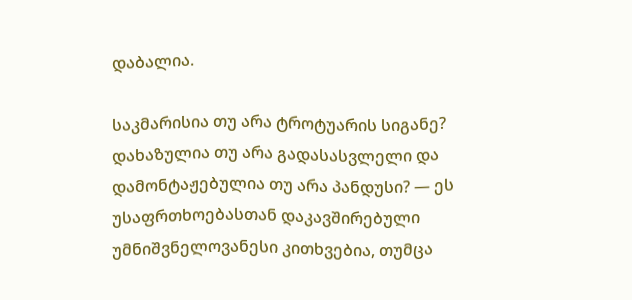დაბალია.

საკმარისია თუ არა ტროტუარის სიგანე? დახაზულია თუ არა გადასასვლელი და დამონტაჟებულია თუ არა პანდუსი? — ეს უსაფრთხოებასთან დაკავშირებული უმნიშვნელოვანესი კითხვებია, თუმცა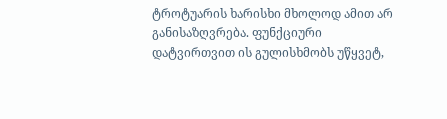ტროტუარის ხარისხი მხოლოდ ამით არ განისაზღვრება. ფუნქციური დატვირთვით ის გულისხმობს უწყვეტ,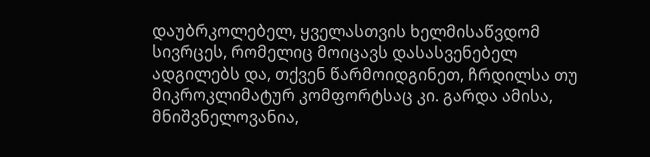დაუბრკოლებელ, ყველასთვის ხელმისაწვდომ სივრცეს, რომელიც მოიცავს დასასვენებელ ადგილებს და, თქვენ წარმოიდგინეთ, ჩრდილსა თუ მიკროკლიმატურ კომფორტსაც კი. გარდა ამისა, მნიშვნელოვანია,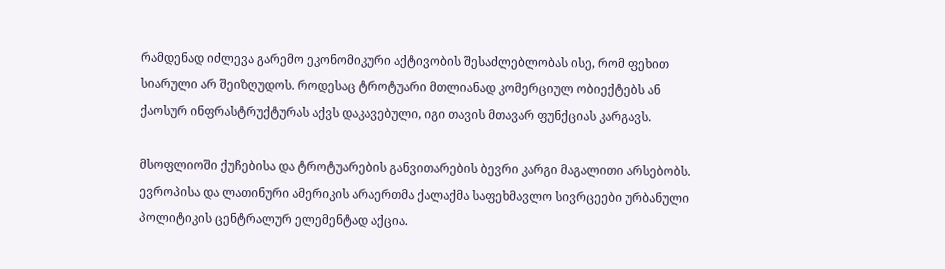რამდენად იძლევა გარემო ეკონომიკური აქტივობის შესაძლებლობას ისე, რომ ფეხით სიარული არ შეიზღუდოს. როდესაც ტროტუარი მთლიანად კომერციულ ობიექტებს ან ქაოსურ ინფრასტრუქტურას აქვს დაკავებული, იგი თავის მთავარ ფუნქციას კარგავს.

მსოფლიოში ქუჩებისა და ტროტუარების განვითარების ბევრი კარგი მაგალითი არსებობს. ევროპისა და ლათინური ამერიკის არაერთმა ქალაქმა საფეხმავლო სივრცეები ურბანული პოლიტიკის ცენტრალურ ელემენტად აქცია.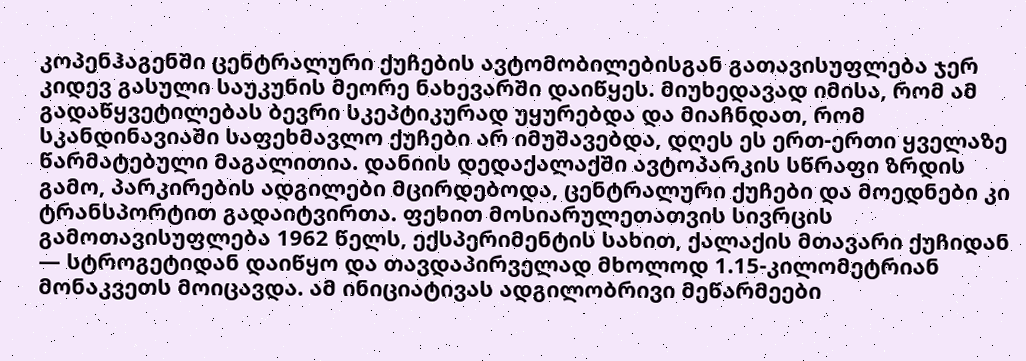კოპენჰაგენში ცენტრალური ქუჩების ავტომობილებისგან გათავისუფლება ჯერ კიდევ გასული საუკუნის მეორე ნახევარში დაიწყეს. მიუხედავად იმისა, რომ ამ გადაწყვეტილებას ბევრი სკეპტიკურად უყურებდა და მიაჩნდათ, რომ სკანდინავიაში საფეხმავლო ქუჩები არ იმუშავებდა, დღეს ეს ერთ-ერთი ყველაზე წარმატებული მაგალითია. დანიის დედაქალაქში ავტოპარკის სწრაფი ზრდის გამო, პარკირების ადგილები მცირდებოდა, ცენტრალური ქუჩები და მოედნები კი ტრანსპორტით გადაიტვირთა. ფეხით მოსიარულეთათვის სივრცის გამოთავისუფლება 1962 წელს, ექსპერიმენტის სახით, ქალაქის მთავარი ქუჩიდან — სტროგეტიდან დაიწყო და თავდაპირველად მხოლოდ 1.15-კილომეტრიან მონაკვეთს მოიცავდა. ამ ინიციატივას ადგილობრივი მეწარმეები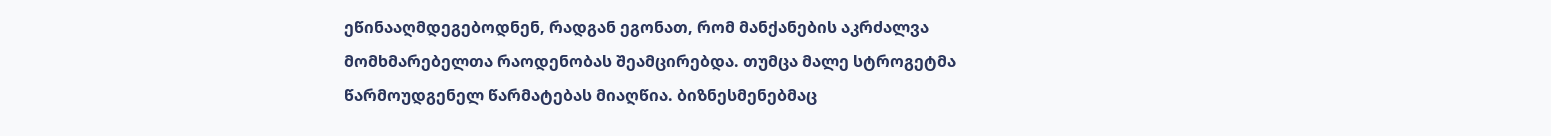ეწინააღმდეგებოდნენ, რადგან ეგონათ, რომ მანქანების აკრძალვა მომხმარებელთა რაოდენობას შეამცირებდა. თუმცა მალე სტროგეტმა წარმოუდგენელ წარმატებას მიაღწია. ბიზნესმენებმაც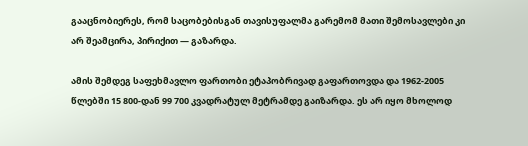გააცნობიერეს, რომ საცობებისგან თავისუფალმა გარემომ მათი შემოსავლები კი არ შეამცირა, პირიქით — გაზარდა.

ამის შემდეგ საფეხმავლო ფართობი ეტაპობრივად გაფართოვდა და 1962-2005 წლებში 15 800-დან 99 700 კვადრატულ მეტრამდე გაიზარდა. ეს არ იყო მხოლოდ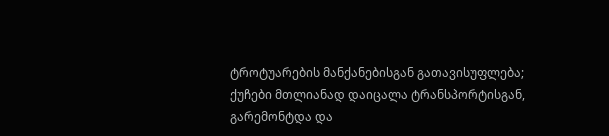ტროტუარების მანქანებისგან გათავისუფლება; ქუჩები მთლიანად დაიცალა ტრანსპორტისგან, გარემონტდა და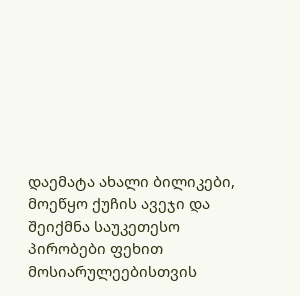დაემატა ახალი ბილიკები, მოეწყო ქუჩის ავეჯი და შეიქმნა საუკეთესო პირობები ფეხით მოსიარულეებისთვის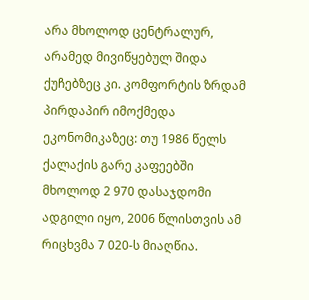არა მხოლოდ ცენტრალურ, არამედ მივიწყებულ შიდა ქუჩებზეც კი. კომფორტის ზრდამ პირდაპირ იმოქმედა ეკონომიკაზეც: თუ 1986 წელს ქალაქის გარე კაფეებში მხოლოდ 2 970 დასაჯდომი ადგილი იყო, 2006 წლისთვის ამ რიცხვმა 7 020-ს მიაღწია.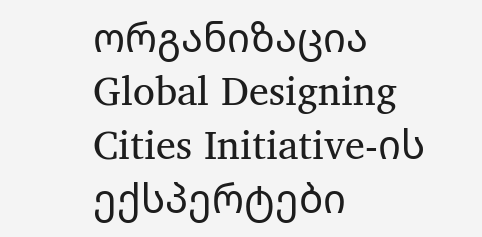ორგანიზაცია Global Designing Cities Initiative-ის ექსპერტები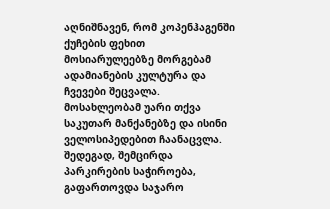აღნიშნავენ, რომ კოპენჰაგენში ქუჩების ფეხით მოსიარულეებზე მორგებამ ადამიანების კულტურა და ჩვევები შეცვალა. მოსახლეობამ უარი თქვა საკუთარ მანქანებზე და ისინი ველოსიპედებით ჩაანაცვლა. შედეგად, შემცირდა პარკირების საჭიროება, გაფართოვდა საჯარო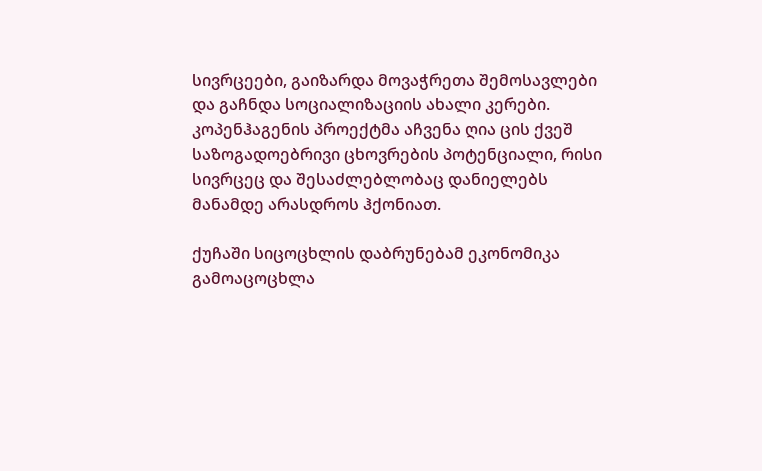სივრცეები, გაიზარდა მოვაჭრეთა შემოსავლები და გაჩნდა სოციალიზაციის ახალი კერები. კოპენჰაგენის პროექტმა აჩვენა ღია ცის ქვეშ საზოგადოებრივი ცხოვრების პოტენციალი, რისი სივრცეც და შესაძლებლობაც დანიელებს მანამდე არასდროს ჰქონიათ.

ქუჩაში სიცოცხლის დაბრუნებამ ეკონომიკა გამოაცოცხლა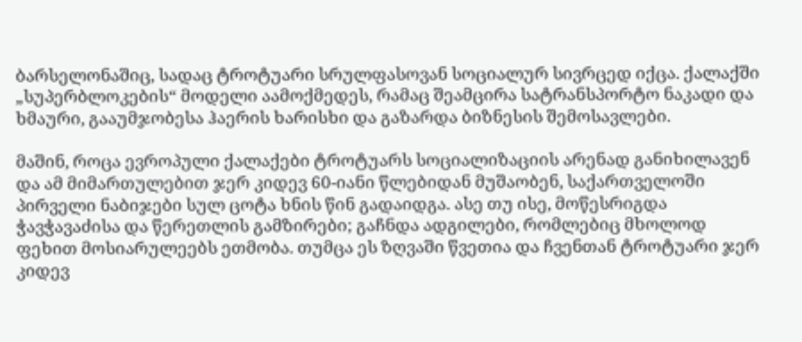ბარსელონაშიც, სადაც ტროტუარი სრულფასოვან სოციალურ სივრცედ იქცა. ქალაქში „სუპერბლოკების“ მოდელი აამოქმედეს, რამაც შეამცირა სატრანსპორტო ნაკადი და ხმაური, გააუმჯობესა ჰაერის ხარისხი და გაზარდა ბიზნესის შემოსავლები.

მაშინ, როცა ევროპული ქალაქები ტროტუარს სოციალიზაციის არენად განიხილავენ და ამ მიმართულებით ჯერ კიდევ 60-იანი წლებიდან მუშაობენ, საქართველოში პირველი ნაბიჯები სულ ცოტა ხნის წინ გადაიდგა. ასე თუ ისე, მოწესრიგდა ჭავჭავაძისა და წერეთლის გამზირები; გაჩნდა ადგილები, რომლებიც მხოლოდ ფეხით მოსიარულეებს ეთმობა. თუმცა ეს ზღვაში წვეთია და ჩვენთან ტროტუარი ჯერ კიდევ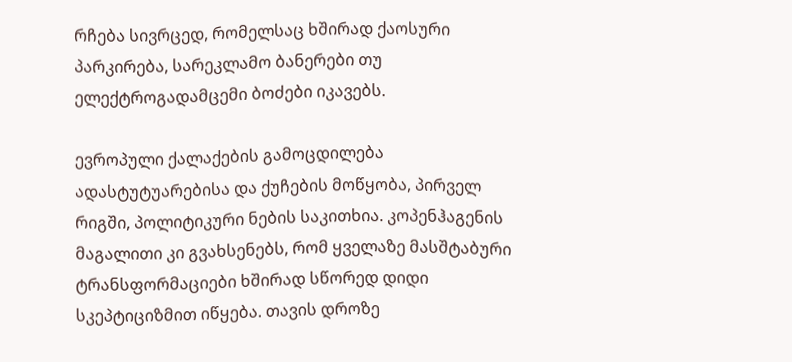რჩება სივრცედ, რომელსაც ხშირად ქაოსური პარკირება, სარეკლამო ბანერები თუ ელექტროგადამცემი ბოძები იკავებს.

ევროპული ქალაქების გამოცდილება ადასტუტუარებისა და ქუჩების მოწყობა, პირველ რიგში, პოლიტიკური ნების საკითხია. კოპენჰაგენის მაგალითი კი გვახსენებს, რომ ყველაზე მასშტაბური ტრანსფორმაციები ხშირად სწორედ დიდი სკეპტიციზმით იწყება. თავის დროზე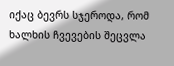იქაც ბევრს სჯეროდა, რომ ხალხის ჩვევების შეცვლა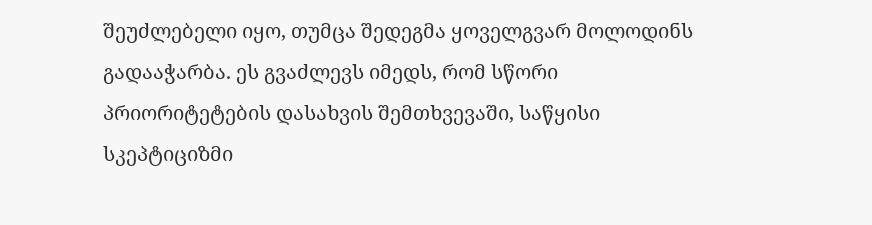შეუძლებელი იყო, თუმცა შედეგმა ყოველგვარ მოლოდინს გადააჭარბა. ეს გვაძლევს იმედს, რომ სწორი პრიორიტეტების დასახვის შემთხვევაში, საწყისი სკეპტიციზმი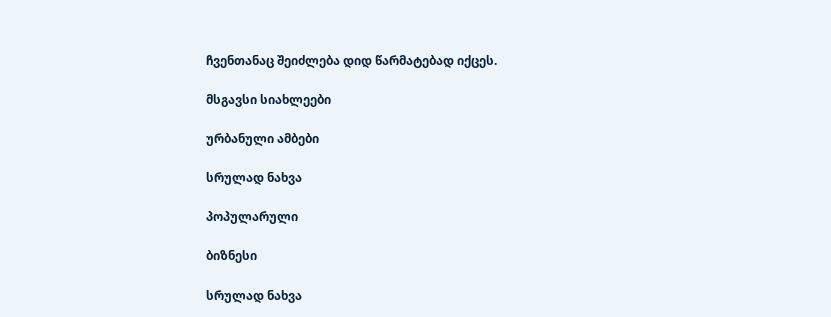ჩვენთანაც შეიძლება დიდ წარმატებად იქცეს.

მსგავსი სიახლეები

ურბანული ამბები

სრულად ნახვა

პოპულარული

ბიზნესი

სრულად ნახვა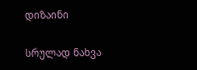დიზაინი

სრულად ნახვა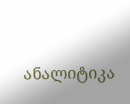ანალიტიკა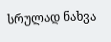სრულად ნახვა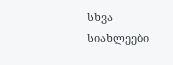სხვა სიახლეები